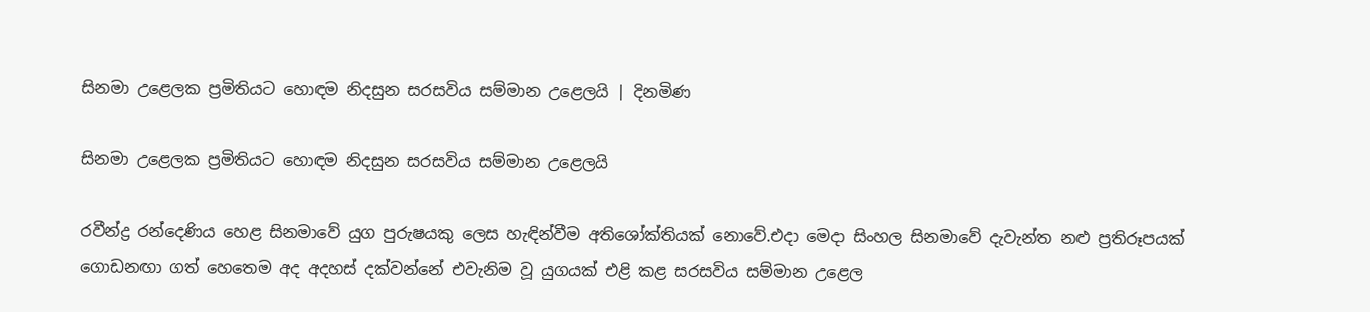සිනමා උළෙලක ප්‍රමිතියට හොඳම නිදසුන සරසවිය සම්මාන උළෙලයි | දිනමිණ

සිනමා උළෙලක ප්‍රමිතියට හොඳම නිදසුන සරසවිය සම්මාන උළෙලයි

රවීන්ද්‍ර රන්දෙණිය හෙළ සිනමාවේ යුග පුරුෂයකු ලෙස හැඳින්වීම අතිශෝක්තියක් නොවේ.එදා මෙදා සිංහල සිනමාවේ දැවැන්ත නළු ප්‍රතිරූපයක් ගොඩනඟා ගත් හෙතෙම අද අදහස් දක්වන්නේ එවැනිම වූ යුගයක් එළි කළ සරසවිය සම්මාන උළෙල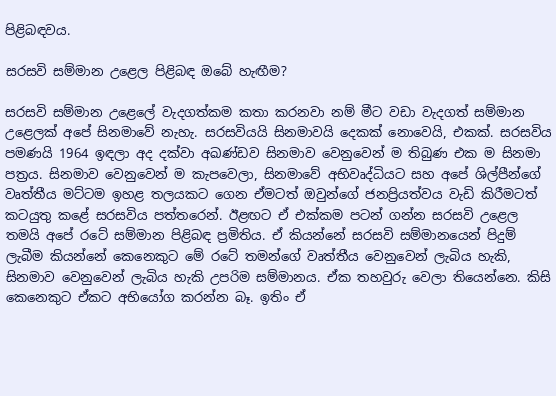පිළිබඳවය.

සරසවි සම්මාන උළෙල පිළිබඳ ඔබේ හැඟීම?

සරසවි සම්මාන උළෙලේ වැදගත්කම කතා කරනවා නම් මීට වඩා වැදගත් සම්මාන උළෙලක් අපේ සිනමාවේ නැහැ. සරසවියයි සිනමාවයි දෙකක් නොවෙයි, එකක්. සරසවිය පමණයි 1964 ඉඳලා අද දක්වා අඛණ්ඩව සිනමාව වෙනුවෙන් ම තිබුණ එක ම සිනමා පත්‍රය. සිනමාව වෙනුවෙන් ම කැපවෙලා, සිනමාවේ අභිවෘද්ධියට සහ අපේ ශිල්පීන්ගේ වෘත්තීය මට්ටම ඉහළ තලයකට ගෙන ඒමටත් ඔවුන්ගේ ජනප්‍රියත්වය වැඩි කිරීමටත් කටයුතු කළේ සරසවිය පත්තරෙන්. ඊළඟට ඒ එක්කම පටන් ගන්න සරසවි උළෙල තමයි අපේ රටේ සම්මාන පිළිබඳ ප්‍රමිතිය. ඒ කියන්නේ සරසවි සම්මානයෙන් පිදුම් ලැබීම කියන්නේ කෙනෙකුට මේ රටේ තමන්ගේ වෘත්තීය වෙනුවෙන් ලැබිය හැකි, සිනමාව වෙනුවෙන් ලැබිය හැකි උපරිම සම්මානය. ඒක තහවුරු වෙලා තියෙන්නෙ. කිසි කෙනෙකුට ඒකට අභියෝග කරන්න බෑ. ඉතිං ඒ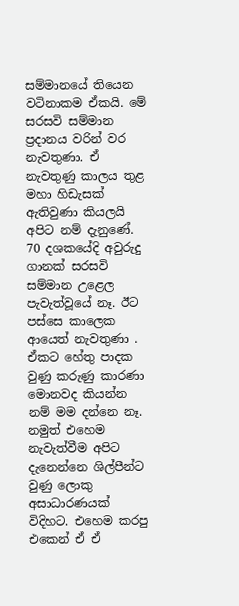සම්මානයේ තියෙන වටිනාකම ඒකයි. මේ සරසවි සම්මාන ප්‍රදානය වරින් වර නැවතුණා. ඒ නැවතුණු කාලය තුළ මහා හිඩැසක් ඇතිවුණා කියලයි අපිට නම් දැනුණේ. 70 දශකයේදි අවුරුදු ගානක් සරසවි සම්මාන උළෙල පැවැත්වූයේ නෑ. ඊට පස්සෙ කාලෙක ආයෙත් නැවතුණා . ඒකට හේතු පාදක වුණු කරුණු කාරණා මොනවද කියන්න නම් මම දන්නෙ නෑ. නමුත් එහෙම නැවැත්වීම අපිට දැනෙන්නෙ ශිල්පීන්ට වුණු ලොකු අසාධාරණයක් විදිහට. එහෙම කරපු එකෙන් ඒ ඒ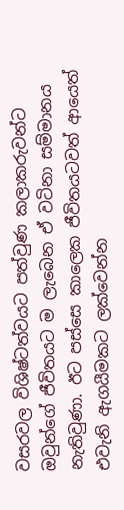වසරවල විශිෂ්ටත්වයට පත්වුණ කලාකරුවන්ට ඔවුන්ගේ ජීවිතයට ම ලැබෙන ඒ වටිනා සම්මානය නැතිවුණා. ඊට පස්සෙ කාලෙක ජීවිතයටවත් ආයෙත් එවැනි ඇගයීමකට ලක්වෙන්න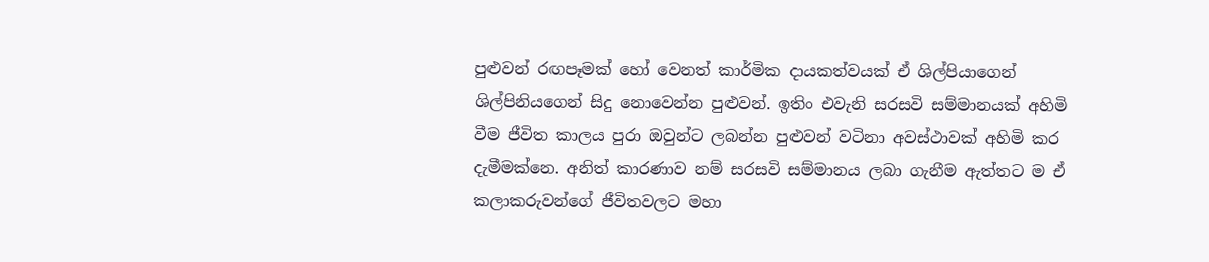පුළුවන් රඟපෑමක් හෝ වෙනත් කාර්මික දායකත්වයක් ඒ ශිල්පියාගෙන් ශිල්පිනියගෙන් සිදු නොවෙන්න පුළුවන්. ඉතිං එවැනි සරසවි සම්මානයක් අහිමි වීම ජීවිත කාලය පුරා ඔවුන්ට ලබන්න පුළුවන් වටිනා අවස්ථාවක් අහිමි කර දැමීමක්නෙ. අනිත් කාරණාව නම් සරසවි සම්මානය ලබා ගැනීම ඇත්තට ම ඒ කලාකරුවන්ගේ ජීවිතවලට මහා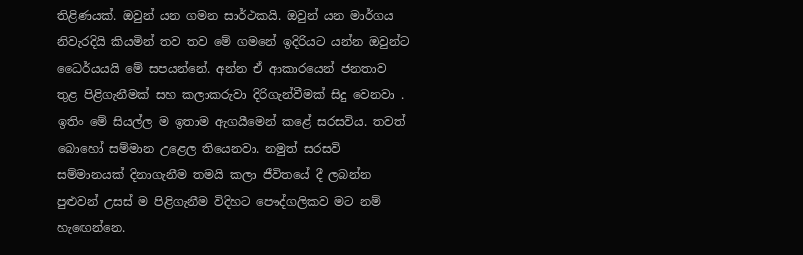තිළිණයක්. ඔවුන් යන ගමන සාර්ථකයි. ඔවුන් යන මාර්ගය නිවැරදියි කියමින් තව තව මේ ගමනේ ඉදිරියට යන්න ඔවුන්ට ධෛර්යයයි මේ සපයන්නේ. අන්න ඒ ආකාරයෙන් ජනතාව තුළ පිළිගැනීමක් සහ කලාකරුවා දිරිගැන්වීමක් සිදු වෙනවා . ඉතිං මේ සියල්ල ම ඉතාම ඇගයීමෙන් කළේ සරසවිය. තවත් බොහෝ සම්මාන උළෙල තියෙනවා. නමුත් සරසවි සම්මානයක් දිනාගැනීම තමයි කලා ජීවිතයේ දී ලබන්න පුළුවන් උසස් ම පිළිගැනීම විදිහට පෞද්ගලිකව මට නම් හැඟෙන්නෙ.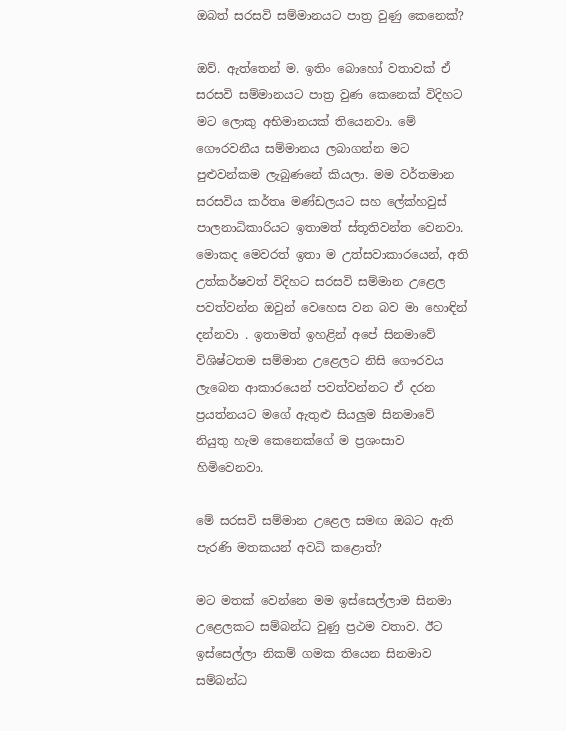ඔබත් සරසවි සම්මානයට පාත්‍ර වුණු කෙනෙක්?

ඔව්. ඇත්තෙන් ම. ඉතිං බොහෝ වතාවක් ඒ සරසවි සම්මානයට පාත්‍ර වුණ කෙනෙක් විදිහට මට ලොකු අභිමානයක් තියෙනවා. මේ ගෞරවනීය සම්මානය ලබාගන්න මට පුළුවන්කම ලැබුණනේ කියලා. මම වර්තමාන සරසවිය කර්තෘ මණ්ඩලයට සහ ලේක්හවුස් පාලනාධිකාරියට ඉතාමත් ස්තූතිවන්ත වෙනවා. මොකද මෙවරත් ඉතා ම උත්සවාකාරයෙන්, අති උත්කර්ෂවත් විදිහට සරසවි සම්මාන උළෙල පවත්වන්න ඔවුන් වෙහෙස වන බව මා හොඳින් දන්නවා . ඉතාමත් ඉහළින් අපේ සිනමාවේ විශිෂ්ටතම සම්මාන උළෙලට නිසි ගෞරවය ලැබෙන ආකාරයෙන් පවත්වන්නට ඒ දරන ප්‍රයත්නයට මගේ ඇතුළු සියලුම සිනමාවේ නියුතු හැම කෙනෙක්ගේ ම ප්‍රශංසාව හිමිවෙනවා.

මේ සරසවි සම්මාන උළෙල සමඟ ඔබට ඇති පැරණි මතකයන් අවධි කළොත්?

මට මතක් වෙන්නෙ මම ඉස්සෙල්ලාම සිනමා උළෙලකට සම්බන්ධ වුණු ප්‍රථම වතාව. ඊට ඉස්සෙල්ලා නිකම් ගමක තියෙන සිනමාව සම්බන්ධ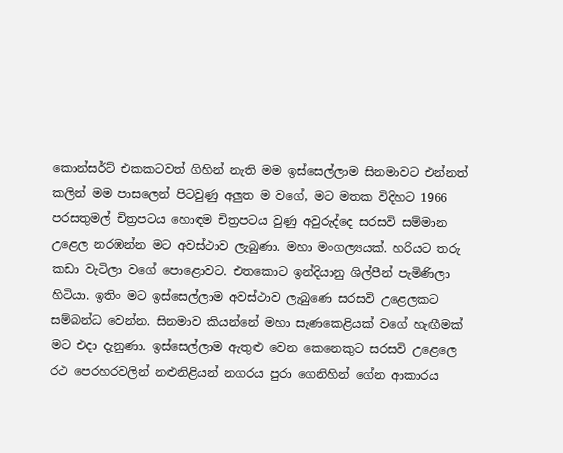කොන්සර්ට් එකකටවත් ගිහින් නැති මම ඉස්සෙල්ලාම සිනමාවට එන්නත් කලින් මම පාසලෙන් පිටවුණු අලුත ම වගේ, මට මතක විදිහට 1966 පරසතුමල් චිත්‍රපටය හොඳම චිත්‍රපටය වුණු අවුරුද්දෙ සරසවි සම්මාන උළෙල නරඹන්න මට අවස්ථාව ලැබුණා. මහා මංගල්‍යයක්. හරියට තරු කඩා වැටිලා වගේ පොළොවට. එතකොට ඉන්දියානු ශිල්පීන් පැමිණිලා හිටියා. ඉතිං මට ඉස්සෙල්ලාම අවස්ථාව ලැබුණෙ සරසවි උළෙලකට සම්බන්ධ වෙන්න. සිනමාව කියන්නේ මහා සැණකෙළියක් වගේ හැඟීමක් මට එදා දැනුණා. ඉස්සෙල්ලාම ඇතුළු වෙන කෙනෙකුට සරසවි උළෙලෙ රථ පෙරහරවලින් නළුනිළියන් නගරය පුරා ගෙනිහින් ගේන ආකාරය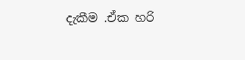දැකීම .ඒක හරි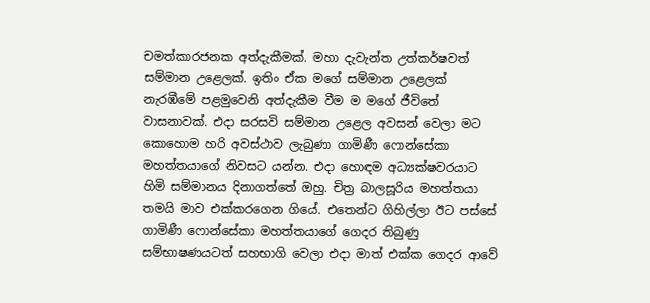චමත්කාරජනක අත්දැකීමක්. මහා දැවැන්ත උත්කර්ෂවත් සම්මාන උළෙලක්. ඉතිං ඒක මගේ සම්මාන උළෙලක් නැරඹීමේ පළමුවෙනි අත්දැකීම වීම ම මගේ ජීවිතේ වාසනාවක්. එදා සරසවි සම්මාන උළෙල අවසන් වෙලා මට කොහොම හරි අවස්ථාව ලැබුණා ගාමිණී ෆොන්සේකා මහත්තයාගේ නිවසට යන්න. එදා හොඳම අධ්‍යක්ෂවරයාට හිමි සම්මානය දිනාගත්තේ ඔහු. චිත්‍ර බාලසූරිය මහත්තයා තමයි මාව එක්කරගෙන ගියේ. එතෙන්ට ගිහිල්ලා ඊට පස්සේ ගාමිණී ෆොන්සේකා මහත්තයාගේ ගෙදර තිබුණු සම්භාෂණයටත් සහභාගි වෙලා එදා මාත් එක්ක ගෙදර ආවේ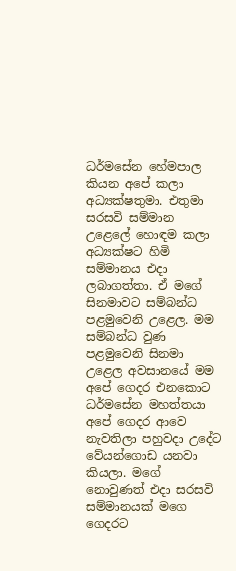ධර්මසේන හේමපාල කියන අපේ කලා අධ්‍යක්ෂතුමා. එතුමා සරසවි සම්මාන උළෙලේ හොඳම කලා අධ්‍යක්ෂට හිමි සම්මානය එදා ලබාගත්තා. ඒ මගේ සිනමාවට සම්බන්ධ පළමුවෙනි උළෙල. මම සම්බන්ධ වුණ පළමුවෙනි සිනමා උළෙල අවසානයේ මම අපේ ගෙදර එනකොට ධර්මසේන මහත්තයා අපේ ගෙදර ආවෙ නැවතිලා පහුවදා උදේට වේයන්ගොඩ යනවා කියලා. මගේ නොවුණත් එදා සරසවි සම්මානයක් මගෙ ගෙදරට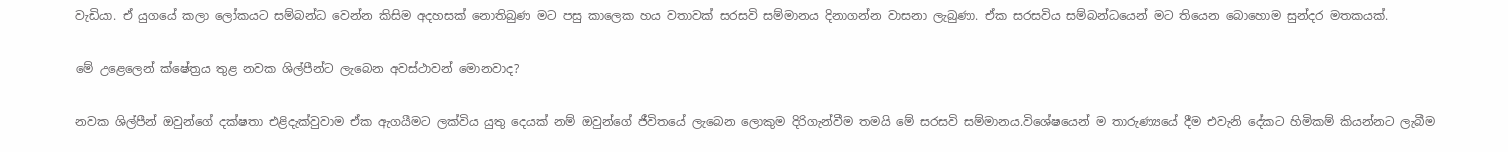වැඩියා. ඒ යුගයේ කලා ලෝකයට සම්බන්ධ වෙන්න කිසිම අදහසක් නොතිබුණ මට පසු කාලෙක හය වතාවක් සරසවි සම්මානය දිනාගන්න වාසනා ලැබුණා. ඒක සරසවිය සම්බන්ධයෙන් මට තියෙන බොහොම සුන්දර මතකයක්.

මේ උළෙලෙන් ක්ෂේත්‍රය තුළ නවක ශිල්පීන්ට ලැබෙන අවස්ථාවන් මොනවාද?

නවක ශිල්පීන් ඔවුන්ගේ දක්ෂතා එළිදැක්වුවාම ඒක ඇගයීමට ලක්විය යුතු දෙයක් නම් ඔවුන්ගේ ජීවිතයේ ලැබෙන ලොකුම දිරිගැන්වීම තමයි මේ සරසවි සම්මානය.විශේෂයෙන් ම තාරුණ්‍යයේ දීම එවැනි දේකට හිමිකම් කියන්නට ලැබීම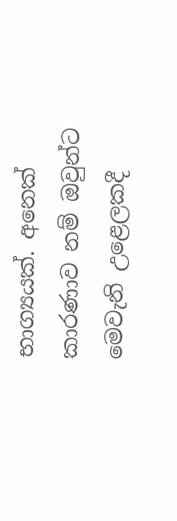භාග්‍යයක්. අනෙක් කාරණාව නම් ඔවුන්ට මෙවැනි උළෙලකදී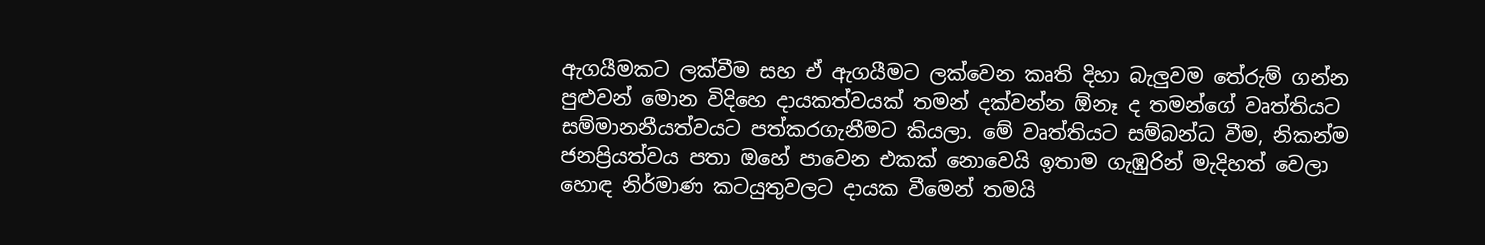ඇගයීමකට ලක්වීම සහ ඒ ඇගයීමට ලක්වෙන කෘති දිහා බැලුවම තේරුම් ගන්න පුළුවන් මොන විදිහෙ දායකත්වයක් තමන් දක්වන්න ඕනෑ ද තමන්ගේ වෘත්තියට සම්මානනීයත්වයට පත්කරගැනීමට කියලා. මේ වෘත්තියට සම්බන්ධ වීම, නිකන්ම ජනප්‍රියත්වය පතා ඔහේ පාවෙන එකක් නොවෙයි ඉතාම ගැඹුරින් මැදිහත් වෙලා හොඳ නිර්මාණ කටයුතුවලට දායක වීමෙන් තමයි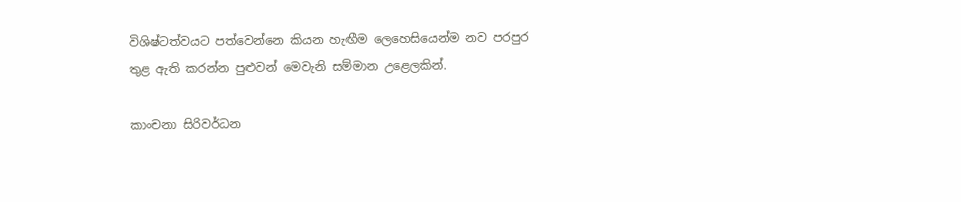විශිෂ්ටත්වයට පත්වෙන්නෙ කියන හැඟීම ලෙහෙසියෙන්ම නව පරපුර තුළ ඇති කරන්න පුළුවන් මෙවැනි සම්මාන උළෙලකින්.

කාංචනා සිරිවර්ධන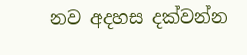නව අදහස දක්වන්න